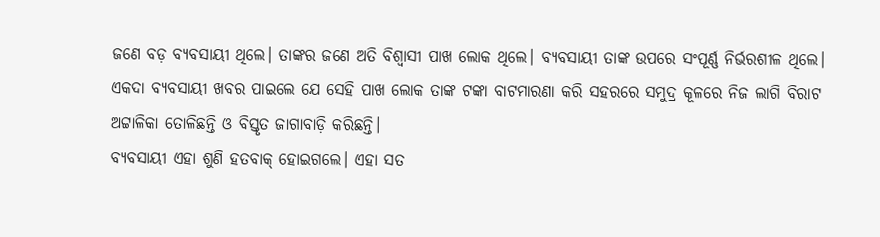ଜଣେ ବଡ଼ ବ୍ୟବସାୟୀ ଥିଲେ। ତାଙ୍କର ଜଣେ ଅତି ବିଶ୍ବାସୀ ପାଖ ଲୋକ ଥିଲେ। ବ୍ୟବସାୟୀ ତାଙ୍କ ଉପରେ ସଂପୂର୍ଣ୍ଣ ନିର୍ଭରଶୀଳ ଥିଲେ। ଏକଦା ବ୍ୟବସାୟୀ ଖବର ପାଇଲେ ଯେ ସେହି ପାଖ ଲୋକ ତାଙ୍କ ଟଙ୍କା ବାଟମାରଣା କରି ସହରରେ ସମୁଦ୍ର କୂଳରେ ନିଜ ଲାଗି ବିରାଟ ଅଟ୍ଟାଳିକା ତୋଳିଛନ୍ତି ଓ ବିସ୍ତୃତ ଜାଗାବାଡ଼ି କରିଛନ୍ତି।
ବ୍ୟବସାୟୀ ଏହା ଶୁଣି ହତବାକ୍ ହୋଇଗଲେ। ଏହା ସତ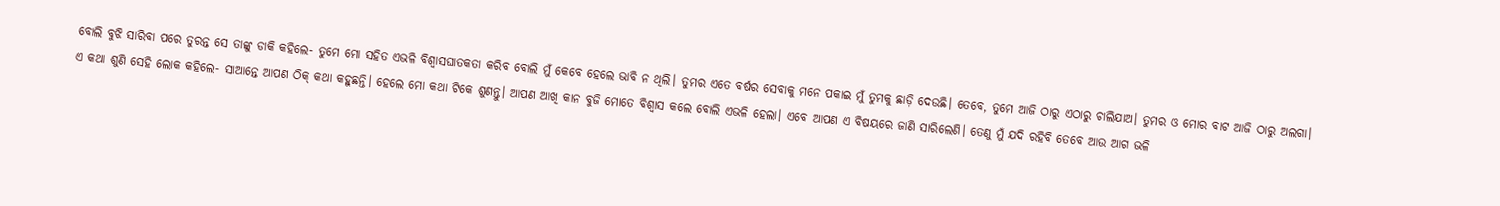ବୋଲି ବୁଝି ସାରିବା ପରେ ତୁରନ୍ତ ସେ ତାଙ୍କୁ ଡାକି କହିଲେ- ତୁମେ ମୋ ସହିତ ଏଭଳି ବିଶ୍ବାସଘାତକତା କରିବ ବୋଲି ମୁଁ କେବେ ହେଲେ ଭାବି ନ ଥିଲି। ତୁମର ଏତେ ବର୍ଷର ସେବାକୁ ମନେ ପକାଇ ମୁଁ ତୁମକୁ ଛାଡ଼ି ଦେଉଛି। ତେବେ, ତୁମେ ଆଜି ଠାରୁ ଏଠାରୁ ଚାଲିଯାଅ। ତୁମର ଓ ମୋର ବାଟ ଆଜି ଠାରୁ ଅଲଗା।
ଏ କଥା ଶୁଣି ସେହି ଲୋକ କହିଲେ- ସାଆନ୍ତେ ଆପଣ ଠିକ୍ କଥା କହୁଛନ୍ତି। ହେଲେ ମୋ କଥା ଟିକେ ଶୁଣନ୍ତୁ। ଆପଣ ଆଖି କାନ ବୁଜି ମୋତେ ବିଶ୍ବାସ କଲେ ବୋଲି ଏଭଳି ହେଲା। ଏବେ ଆପଣ ଏ ବିଷୟରେ ଜାଣି ସାରିଲେଣି। ତେଣୁ ମୁଁ ଯଦି ରହିବି ତେବେ ଆଉ ଆଗ ଭଳି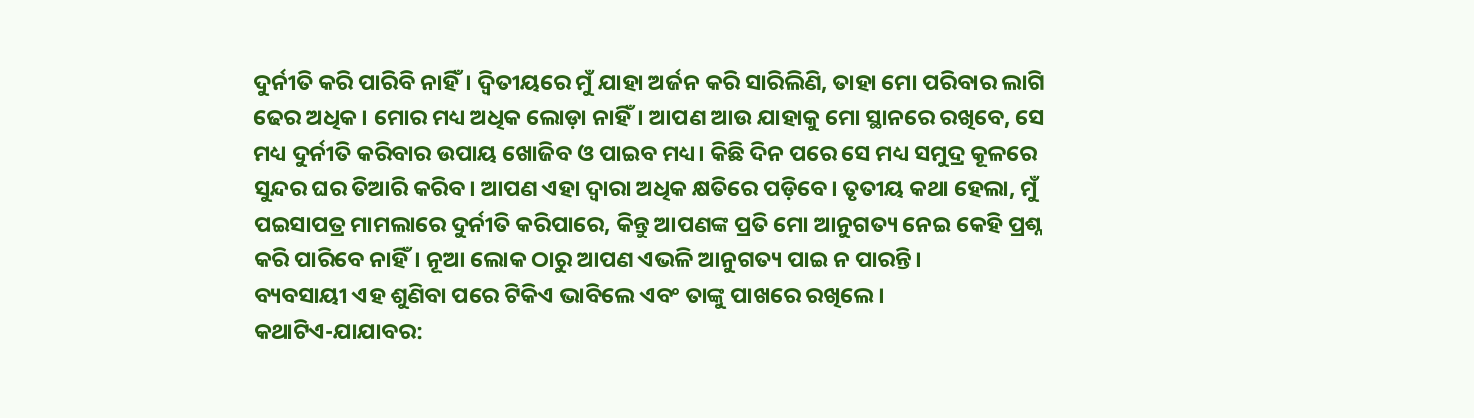ଦୁର୍ନୀତି କରି ପାରିବି ନାହିଁ। ଦ୍ବିତୀୟରେ ମୁଁ ଯାହା ଅର୍ଜନ କରି ସାରିଲିଣି, ତାହା ମୋ ପରିବାର ଲାଗି ଢେର ଅଧିକ। ମୋର ମଧ୍ୟ ଅଧିକ ଲୋଡ଼ା ନାହିଁ। ଆପଣ ଆଉ ଯାହାକୁ ମୋ ସ୍ଥାନରେ ରଖିବେ, ସେ ମଧ୍ୟ ଦୁର୍ନୀତି କରିବାର ଉପାୟ ଖୋଜିବ ଓ ପାଇବ ମଧ୍ୟ। କିଛି ଦିନ ପରେ ସେ ମଧ୍ୟ ସମୁଦ୍ର କୂଳରେ ସୁନ୍ଦର ଘର ତିଆରି କରିବ। ଆପଣ ଏହା ଦ୍ବାରା ଅଧିକ କ୍ଷତିରେ ପଡ଼ିବେ। ତୃତୀୟ କଥା ହେଲା, ମୁଁ ପଇସାପତ୍ର ମାମଲାରେ ଦୁର୍ନୀତି କରିପାରେ, କିନ୍ତୁ ଆପଣଙ୍କ ପ୍ରତି ମୋ ଆନୁଗତ୍ୟ ନେଇ କେହି ପ୍ରଶ୍ନ କରି ପାରିବେ ନାହିଁ। ନୂଆ ଲୋକ ଠାରୁ ଆପଣ ଏଭଳି ଆନୁଗତ୍ୟ ପାଇ ନ ପାରନ୍ତି।
ବ୍ୟବସାୟୀ ଏହ ଶୁଣିବା ପରେ ଟିକିଏ ଭାବିଲେ ଏବଂ ତାଙ୍କୁ ପାଖରେ ରଖିଲେ।
କଥାଟିଏ-ଯାଯାବର: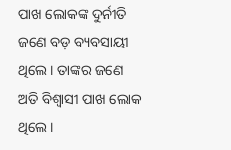ପାଖ ଲୋକଙ୍କ ଦୁର୍ନୀତି
ଜଣେ ବଡ଼ ବ୍ୟବସାୟୀ ଥିଲେ। ତାଙ୍କର ଜଣେ ଅତି ବିଶ୍ବାସୀ ପାଖ ଲୋକ ଥିଲେ।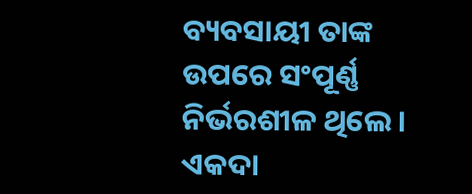ବ୍ୟବସାୟୀ ତାଙ୍କ ଉପରେ ସଂପୂର୍ଣ୍ଣ ନିର୍ଭରଶୀଳ ଥିଲେ। ଏକଦା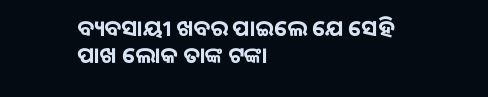ବ୍ୟବସାୟୀ ଖବର ପାଇଲେ ଯେ ସେହି ପାଖ ଲୋକ ତାଙ୍କ ଟଙ୍କା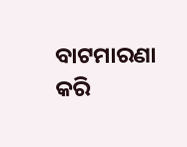ବାଟମାରଣା କରି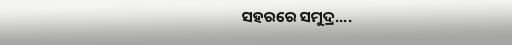ସହରରେ ସମୁଦ୍ର....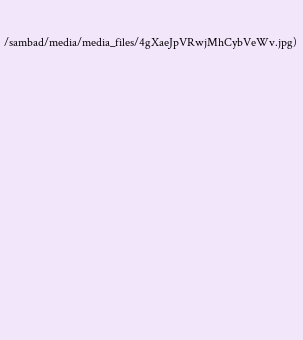/sambad/media/media_files/4gXaeJpVRwjMhCybVeWv.jpg)